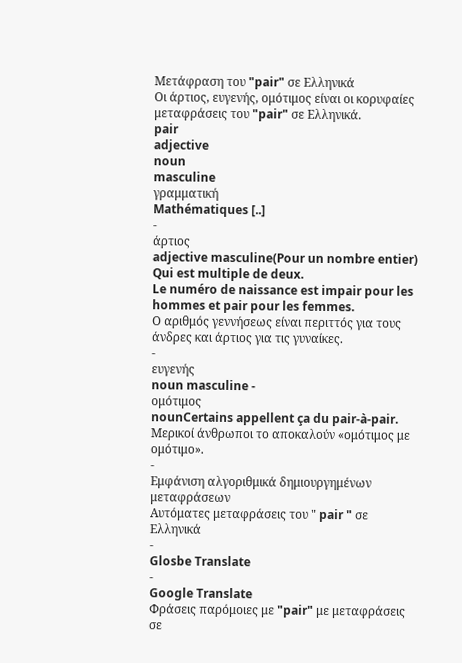Μετάφραση του "pair" σε Ελληνικά
Οι άρτιος, ευγενής, ομότιμος είναι οι κορυφαίες μεταφράσεις του "pair" σε Ελληνικά.
pair
adjective
noun
masculine
γραμματική
Mathématiques [..]
-
άρτιος
adjective masculine(Pour un nombre entier) Qui est multiple de deux.
Le numéro de naissance est impair pour les hommes et pair pour les femmes.
Ο αριθμός γεννήσεως είναι περιττός για τους άνδρες και άρτιος για τις γυναίκες.
-
ευγενής
noun masculine -
ομότιμος
nounCertains appellent ça du pair-à-pair.
Μερικοί άνθρωποι το αποκαλούν «ομότιμος με ομότιμο».
-
Εμφάνιση αλγοριθμικά δημιουργημένων μεταφράσεων
Αυτόματες μεταφράσεις του " pair " σε Ελληνικά
-
Glosbe Translate
-
Google Translate
Φράσεις παρόμοιες με "pair" με μεταφράσεις σε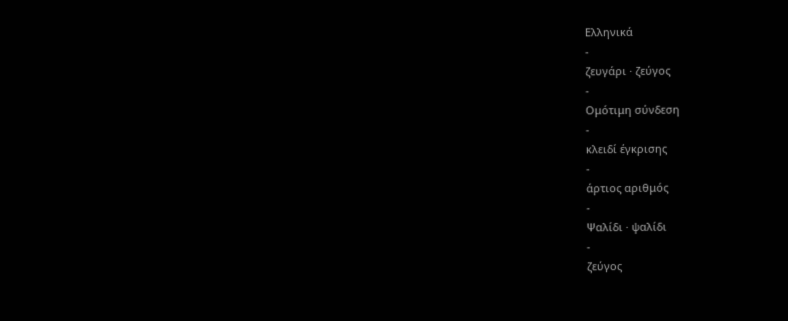Ελληνικά
-
ζευγάρι · ζεύγος
-
Ομότιμη σύνδεση
-
κλειδί έγκρισης
-
άρτιος αριθμός
-
Ψαλίδι · ψαλίδι
-
ζεύγος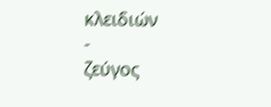κλειδιών
-
ζεύγος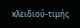κλειδιού-τιμής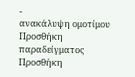-
ανακάλυψη ομοτίμου
Προσθήκη παραδείγματος
Προσθήκη